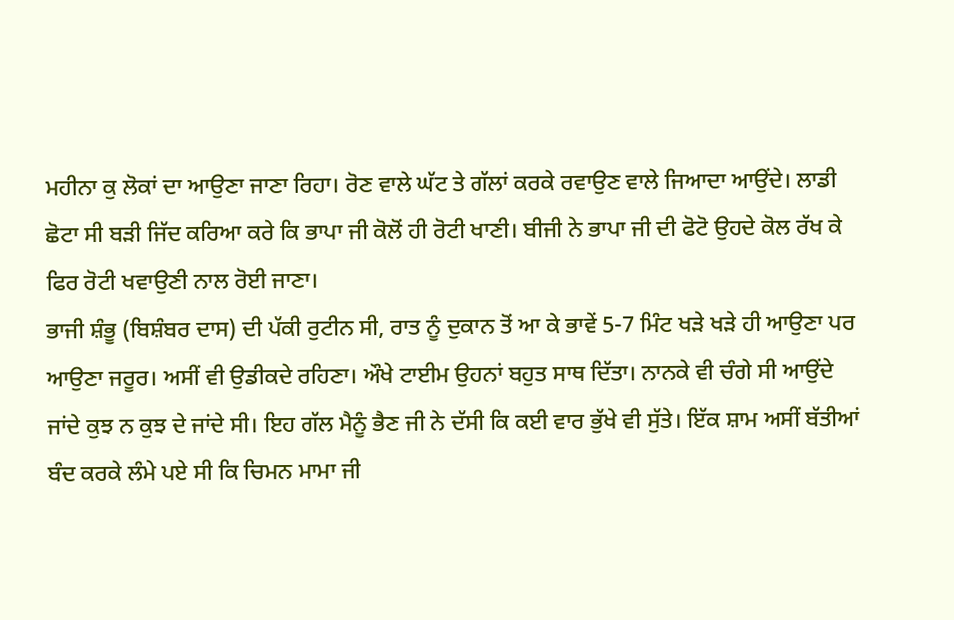ਮਹੀਨਾ ਕੁ ਲੋਕਾਂ ਦਾ ਆਉਣਾ ਜਾਣਾ ਰਿਹਾ। ਰੋਣ ਵਾਲੇ ਘੱਟ ਤੇ ਗੱਲਾਂ ਕਰਕੇ ਰਵਾਉਣ ਵਾਲੇ ਜਿਆਦਾ ਆਉਂਦੇ। ਲਾਡੀ ਛੋਟਾ ਸੀ ਬੜੀ ਜਿੱਦ ਕਰਿਆ ਕਰੇ ਕਿ ਭਾਪਾ ਜੀ ਕੋਲੋਂ ਹੀ ਰੋਟੀ ਖਾਣੀ। ਬੀਜੀ ਨੇ ਭਾਪਾ ਜੀ ਦੀ ਫੋਟੋ ਉਹਦੇ ਕੋਲ ਰੱਖ ਕੇ ਫਿਰ ਰੋਟੀ ਖਵਾਉਣੀ ਨਾਲ ਰੋਈ ਜਾਣਾ।
ਭਾਜੀ ਸ਼ੰਭੂ (ਬਿਸ਼ੰਬਰ ਦਾਸ) ਦੀ ਪੱਕੀ ਰੁਟੀਨ ਸੀ, ਰਾਤ ਨੂੰ ਦੁਕਾਨ ਤੋਂ ਆ ਕੇ ਭਾਵੇਂ 5-7 ਮਿੰਟ ਖੜੇ ਖੜੇ ਹੀ ਆਉਣਾ ਪਰ ਆਉਣਾ ਜਰੂਰ। ਅਸੀਂ ਵੀ ਉਡੀਕਦੇ ਰਹਿਣਾ। ਔਖੇ ਟਾਈਮ ਉਹਨਾਂ ਬਹੁਤ ਸਾਥ ਦਿੱਤਾ। ਨਾਨਕੇ ਵੀ ਚੰਗੇ ਸੀ ਆਉਂਦੇ ਜਾਂਦੇ ਕੁਝ ਨ ਕੁਝ ਦੇ ਜਾਂਦੇ ਸੀ। ਇਹ ਗੱਲ ਮੈਨੂੰ ਭੈਣ ਜੀ ਨੇ ਦੱਸੀ ਕਿ ਕਈ ਵਾਰ ਭੁੱਖੇ ਵੀ ਸੁੱਤੇ। ਇੱਕ ਸ਼ਾਮ ਅਸੀਂ ਬੱਤੀਆਂ ਬੰਦ ਕਰਕੇ ਲੰਮੇ ਪਏ ਸੀ ਕਿ ਚਿਮਨ ਮਾਮਾ ਜੀ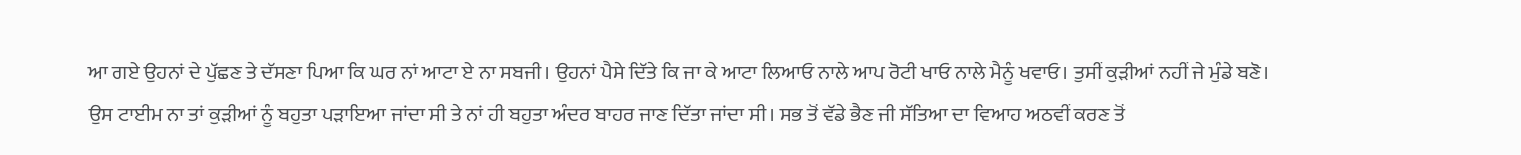ਆ ਗਏ ਉਹਨਾਂ ਦੇ ਪੁੱਛਣ ਤੇ ਦੱਸਣਾ ਪਿਆ ਕਿ ਘਰ ਨਾਂ ਆਟਾ ਏ ਨਾ ਸਬਜੀ। ਉਹਨਾਂ ਪੈਸੇ ਦਿੱਤੇ ਕਿ ਜਾ ਕੇ ਆਟਾ ਲਿਆਓ ਨਾਲੇ ਆਪ ਰੋਟੀ ਖਾਓ ਨਾਲੇ ਮੈਨੂੰ ਖਵਾਓ। ਤੁਸੀਂ ਕੁੜੀਆਂ ਨਹੀਂ ਜੇ ਮੁੰਡੇ ਬਣੋ।
ਉਸ ਟਾਈਮ ਨਾ ਤਾਂ ਕੁੜੀਆਂ ਨੂੰ ਬਹੁਤਾ ਪੜਾਇਆ ਜਾਂਦਾ ਸੀ ਤੇ ਨਾਂ ਹੀ ਬਹੁਤਾ ਅੰਦਰ ਬਾਹਰ ਜਾਣ ਦਿੱਤਾ ਜਾਂਦਾ ਸੀ। ਸਭ ਤੋਂ ਵੱਡੇ ਭੈਣ ਜੀ ਸੱਤਿਆ ਦਾ ਵਿਆਹ ਅਠਵੀਂ ਕਰਣ ਤੋਂ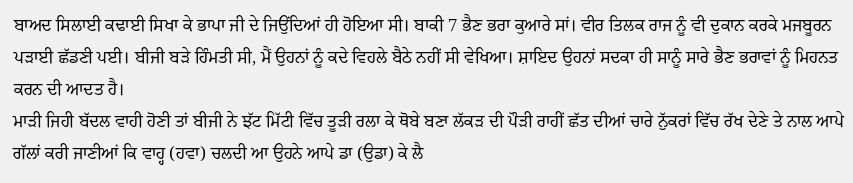ਬਾਅਦ ਸਿਲਾਈ ਕਢਾਈ ਸਿਖਾ ਕੇ ਭਾਪਾ ਜੀ ਦੇ ਜਿਉਂਦਿਆਂ ਹੀ ਹੋਇਆ ਸੀ। ਬਾਕੀ 7 ਭੈਣ ਭਰਾ ਕੁਆਰੇ ਸਾਂ। ਵੀਰ ਤਿਲਕ ਰਾਜ ਨੂੰ ਵੀ ਦੁਕਾਨ ਕਰਕੇ ਮਜਬੂਰਨ ਪੜਾਈ ਛੱਡਣੀ ਪਈ। ਬੀਜੀ ਬੜੇ ਹਿੰਮਤੀ ਸੀ, ਮੈਂ ਉਹਨਾਂ ਨੂੰ ਕਦੇ ਵਿਹਲੇ ਬੈਠੇ ਨਹੀਂ ਸੀ ਵੇਖਿਆ। ਸ਼ਾਇਦ ਉਹਨਾਂ ਸਦਕਾ ਹੀ ਸਾਨੂੰ ਸਾਰੇ ਭੈਣ ਭਰਾਵਾਂ ਨੂੰ ਮਿਹਨਤ ਕਰਨ ਦੀ ਆਦਤ ਹੈ।
ਮਾੜੀ ਜਿਹੀ ਬੱਦਲ ਵਾਹੀ ਹੋਣੀ ਤਾਂ ਬੀਜੀ ਨੇ ਝੱਟ ਮਿੱਟੀ ਵਿੱਚ ਤੂੜੀ ਰਲਾ ਕੇ ਥੋਬੇ ਬਣਾ ਲੱਕੜ ਦੀ ਪੌੜੀ ਰਾਹੀਂ ਛੱਤ ਦੀਆਂ ਚਾਰੇ ਨੁੱਕਰਾਂ ਵਿੱਚ ਰੱਖ ਦੇਣੇ ਤੇ ਨਾਲ ਆਪੇ ਗੱਲਾਂ ਕਰੀ ਜਾਣੀਆਂ ਕਿ ਵਾਹ੍ਹ (ਹਵਾ) ਚਲਦੀ ਆ ਉਹਨੇ ਆਪੇ ਡਾ (ਉਡਾ) ਕੇ ਲੈ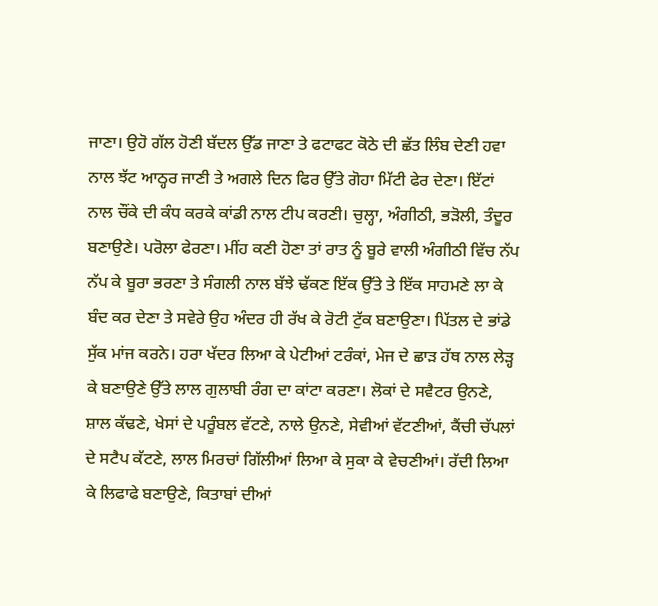ਜਾਣਾ। ਉਹੋ ਗੱਲ ਹੋਣੀ ਬੱਦਲ ਉੱਡ ਜਾਣਾ ਤੇ ਫਟਾਫਟ ਕੋਠੇ ਦੀ ਛੱਤ ਲਿੰਬ ਦੇਣੀ ਹਵਾ ਨਾਲ ਝੱਟ ਆਠ੍ਹਰ ਜਾਣੀ ਤੇ ਅਗਲੇ ਦਿਨ ਫਿਰ ਉੱਤੇ ਗੋਹਾ ਮਿੱਟੀ ਫੇਰ ਦੇਣਾ। ਇੱਟਾਂ ਨਾਲ ਚੌਂਕੇ ਦੀ ਕੰਧ ਕਰਕੇ ਕਾਂਡੀ ਨਾਲ ਟੀਪ ਕਰਣੀ। ਚੁਲ੍ਹਾ, ਅੰਗੀਠੀ, ਭੜੋਲੀ, ਤੰਦੂਰ ਬਣਾਉਣੇ। ਪਰੋਲਾ ਫੇਰਣਾ। ਮੀਂਹ ਕਣੀ ਹੋਣਾ ਤਾਂ ਰਾਤ ਨੂੰ ਬੂਰੇ ਵਾਲੀ ਅੰਗੀਠੀ ਵਿੱਚ ਨੱਪ ਨੱਪ ਕੇ ਬੂਰਾ ਭਰਣਾ ਤੇ ਸੰਗਲੀ ਨਾਲ ਬੱਝੇ ਢੱਕਣ ਇੱਕ ਉੱਤੇ ਤੇ ਇੱਕ ਸਾਹਮਣੇ ਲਾ ਕੇ ਬੰਦ ਕਰ ਦੇਣਾ ਤੇ ਸਵੇਰੇ ਉਹ ਅੰਦਰ ਹੀ ਰੱਖ ਕੇ ਰੋਟੀ ਟੁੱਕ ਬਣਾਉਣਾ। ਪਿੱਤਲ ਦੇ ਭਾਂਡੇ ਸੁੱਕ ਮਾਂਜ ਕਰਨੇ। ਹਰਾ ਖੱਦਰ ਲਿਆ ਕੇ ਪੇਟੀਆਂ ਟਰੰਕਾਂ, ਮੇਜ ਦੇ ਛਾੜ ਹੱਥ ਨਾਲ ਲੇੜ੍ਹ ਕੇ ਬਣਾਉਣੇ ਉੱਤੇ ਲਾਲ ਗੁਲਾਬੀ ਰੰਗ ਦਾ ਕਾਂਟਾ ਕਰਣਾ। ਲੋਕਾਂ ਦੇ ਸਵੈਟਰ ਉਨਣੇ, ਸ਼ਾਲ ਕੱਢਣੇ, ਖੇਸਾਂ ਦੇ ਪਰੂੰਬਲ ਵੱਟਣੇ, ਨਾਲੇ ਉਨਣੇ, ਸੇਵੀਆਂ ਵੱਟਣੀਆਂ, ਕੈਂਚੀ ਚੱਪਲਾਂ ਦੇ ਸਟੈਪ ਕੱਟਣੇ, ਲਾਲ ਮਿਰਚਾਂ ਗਿੱਲੀਆਂ ਲਿਆ ਕੇ ਸੁਕਾ ਕੇ ਵੇਚਣੀਆਂ। ਰੱਦੀ ਲਿਆ ਕੇ ਲਿਫਾਫੇ ਬਣਾਉਣੇ, ਕਿਤਾਬਾਂ ਦੀਆਂ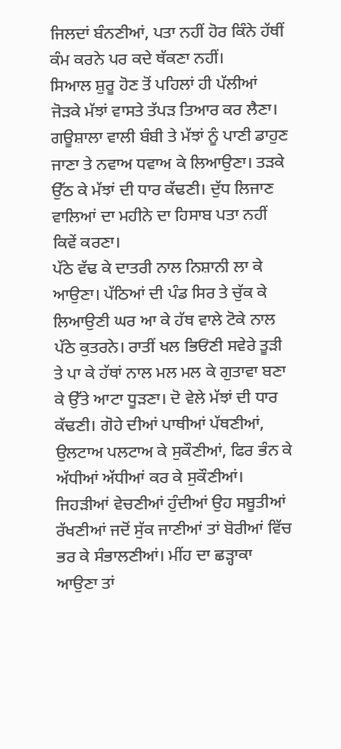ਜਿਲਦਾਂ ਬੰਨਣੀਆਂ, ਪਤਾ ਨਹੀਂ ਹੋਰ ਕਿੰਨੇ ਹੱਥੀਂ ਕੰਮ ਕਰਨੇ ਪਰ ਕਦੇ ਥੱਕਣਾ ਨਹੀਂ।
ਸਿਆਲ ਸ਼ੁਰੂ ਹੋਣ ਤੋਂ ਪਹਿਲਾਂ ਹੀ ਪੱਲੀਆਂ ਜੋੜਕੇ ਮੱਝਾਂ ਵਾਸਤੇ ਤੱਪੜ ਤਿਆਰ ਕਰ ਲੈਣਾ। ਗਊਸ਼ਾਲਾ ਵਾਲੀ ਬੰਬੀ ਤੇ ਮੱਝਾਂ ਨੂੰ ਪਾਣੀ ਡਾਹੁਣ ਜਾਣਾ ਤੇ ਨਵਾਅ ਧਵਾਅ ਕੇ ਲਿਆਉਣਾ। ਤੜਕੇ ਉੱਠ ਕੇ ਮੱਝਾਂ ਦੀ ਧਾਰ ਕੱਢਣੀ। ਦੁੱਧ ਲਿਜਾਣ ਵਾਲਿਆਂ ਦਾ ਮਹੀਨੇ ਦਾ ਹਿਸਾਬ ਪਤਾ ਨਹੀਂ ਕਿਵੇਂ ਕਰਣਾ।
ਪੱਠੇ ਵੱਢ ਕੇ ਦਾਤਰੀ ਨਾਲ ਨਿਸ਼ਾਨੀ ਲਾ ਕੇ ਆਉਣਾ। ਪੱਠਿਆਂ ਦੀ ਪੰਡ ਸਿਰ ਤੇ ਚੁੱਕ ਕੇ ਲਿਆਉਣੀ ਘਰ ਆ ਕੇ ਹੱਥ ਵਾਲੇ ਟੋਕੇ ਨਾਲ ਪੱਠੇ ਕੁਤਰਨੇ। ਰਾਤੀਂ ਖਲ ਭਿਓਂਣੀ ਸਵੇਰੇ ਤੂੜੀ ਤੇ ਪਾ ਕੇ ਹੱਥਾਂ ਨਾਲ ਮਲ ਮਲ ਕੇ ਗੁਤਾਵਾ ਬਣਾ ਕੇ ਉੱਤੇ ਆਟਾ ਧੂੜਣਾ। ਦੋ ਵੇਲੇ ਮੱਝਾਂ ਦੀ ਧਾਰ ਕੱਢਣੀ। ਗੋਹੇ ਦੀਆਂ ਪਾਥੀਆਂ ਪੱਥਣੀਆਂ, ਉਲਟਾਅ ਪਲਟਾਅ ਕੇ ਸੁਕੌਣੀਆਂ, ਫਿਰ ਭੰਨ ਕੇ ਅੱਧੀਆਂ ਅੱਧੀਆਂ ਕਰ ਕੇ ਸੁਕੌਣੀਆਂ। ਜਿਹੜੀਆਂ ਵੇਚਣੀਆਂ ਹੁੰਦੀਆਂ ਉਹ ਸਬੂਤੀਆਂ ਰੱਖਣੀਆਂ ਜਦੋਂ ਸੁੱਕ ਜਾਣੀਆਂ ਤਾਂ ਬੋਰੀਆਂ ਵਿੱਚ ਭਰ ਕੇ ਸੰਭਾਲਣੀਆਂ। ਮੀਂਹ ਦਾ ਛੜ੍ਹਾਕਾ ਆਉਣਾ ਤਾਂ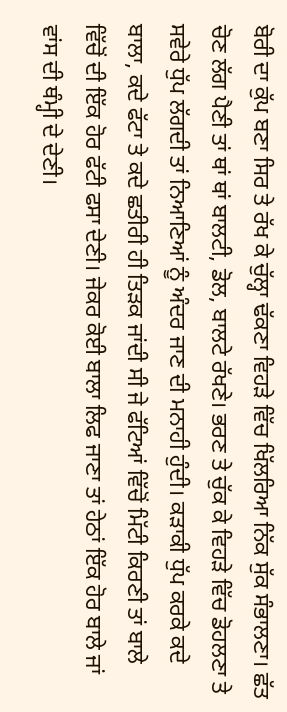ਬੋਰੀ ਦਾ ਕੁੱਪ ਬਣਾ ਸਿਰ ਤੇ ਰੱਖ ਕੇ ਚੁੱਲ੍ਹਾ ਢੱਕਣਾ ਵਿਹੜੇ ਵਿੱਚ ਖਿੱਲਰਿਆ ਨਿੱਕ ਸੁੱਕ ਸੰਭਾਲਣਾ। ਛੱਤ ਚੋਣ ਲੱਗ ਪੈਣੀ ਤਾਂ ਥਾਂ ਥਾਂ ਬਾਲਟੀ, ਡੋਲ, ਬਾਲਟੇ ਰੱਖਣੇ। ਭਰਣ ਤੇ ਚੁੱਕ ਕੇ ਵਿਹੜੇ ਵਿੱਚ ਡੋਹਲਣਾ ਤੇ ਸਵੇਰੇ ਧੁੱਪ ਲੱਗਦੀ ਤਾਂ ਨਿਆਣਿਆਂ ਨੂੰ ਅੰਦਰ ਜਾਣ ਦੀ ਮਨਾਹੀ ਹੁੰਦੀ। ਕੜਾਕੀ ਧੁੱਪ ਕਰਕੇ ਕਦੇ ਬਾਲਾ, ਕਦੇ ਫੱਟਾ ਤੇ ਕਦੇ ਛਤੀਰੀ ਹੀ ਤਿੜਕ ਜਾਂਦੀ ਸੀ ਜੇ ਫੱਟਿਆਂ ਵਿੱਚੋਂ ਮਿੱਟੀ ਕਿਰਣੀ ਤਾਂ ਬਾਲੇ ਵਿੱਚੋਂ ਦੀ ਇੱਕ ਹੋਰ ਫੱਟੀ ਫਸਾ ਦੇਣੀ। ਜੇਕਰ ਕੋਈ ਬਾਲਾ ਲਿਫ ਜਾਣਾ ਤਾਂ ਹੇਠਾਂ ਇੱਕ ਹੋਰ ਬਾਲੇ ਜਾਂ ਵਾਂਸ ਦੀ ਥੰਮ੍ਹੀ ਦੇ ਦੇਣੀ।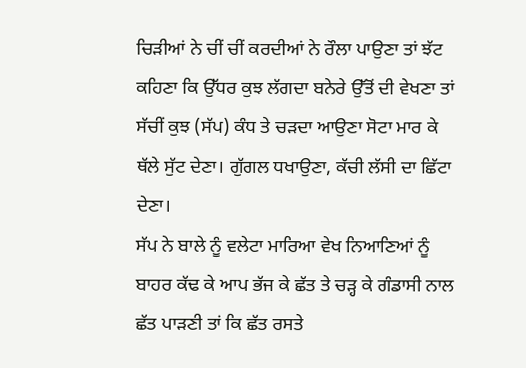ਚਿੜੀਆਂ ਨੇ ਚੀਂ ਚੀਂ ਕਰਦੀਆਂ ਨੇ ਰੌਲਾ ਪਾਉਣਾ ਤਾਂ ਝੱਟ ਕਹਿਣਾ ਕਿ ਉੱਧਰ ਕੁਝ ਲੱਗਦਾ ਬਨੇਰੇ ਉੱਤੋਂ ਦੀ ਵੇਖਣਾ ਤਾਂ ਸੱਚੀਂ ਕੁਝ (ਸੱਪ) ਕੰਧ ਤੇ ਚੜਦਾ ਆਉਣਾ ਸੋਟਾ ਮਾਰ ਕੇ ਥੱਲੇ ਸੁੱਟ ਦੇਣਾ। ਗੁੱਗਲ ਧਖਾਉਣਾ, ਕੱਚੀ ਲੱਸੀ ਦਾ ਛਿੱਟਾ ਦੇਣਾ।
ਸੱਪ ਨੇ ਬਾਲੇ ਨੂੰ ਵਲੇਟਾ ਮਾਰਿਆ ਵੇਖ ਨਿਆਣਿਆਂ ਨੂੰ ਬਾਹਰ ਕੱਢ ਕੇ ਆਪ ਭੱਜ ਕੇ ਛੱਤ ਤੇ ਚੜ੍ਹ ਕੇ ਗੰਡਾਸੀ ਨਾਲ ਛੱਤ ਪਾੜਣੀ ਤਾਂ ਕਿ ਛੱਤ ਰਸਤੇ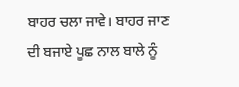ਬਾਹਰ ਚਲਾ ਜਾਵੇ। ਬਾਹਰ ਜਾਣ ਦੀ ਬਜਾਏ ਪੂਛ ਨਾਲ ਬਾਲੇ ਨੂੰ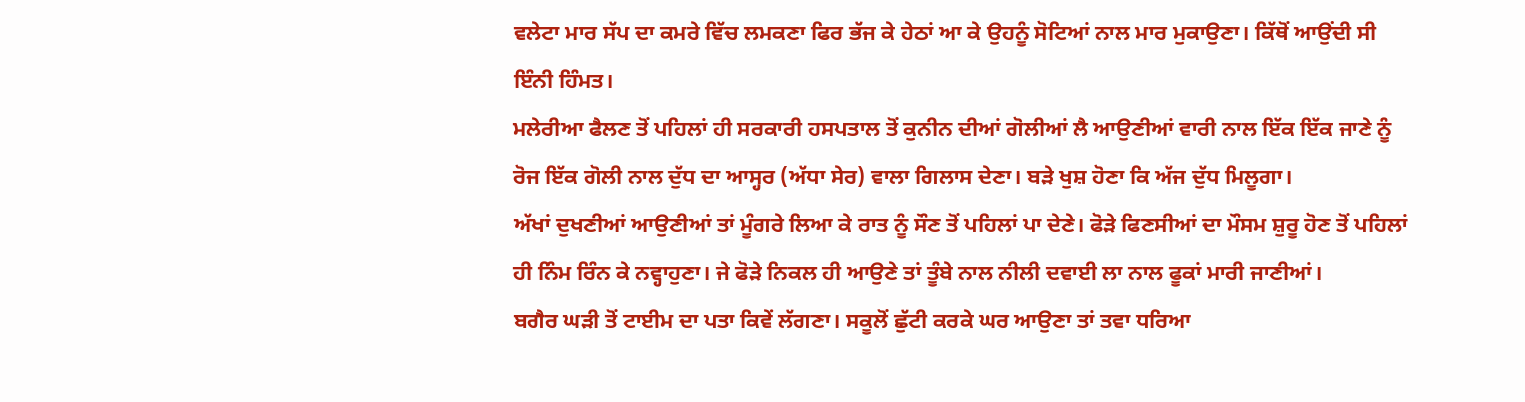ਵਲੇਟਾ ਮਾਰ ਸੱਪ ਦਾ ਕਮਰੇ ਵਿੱਚ ਲਮਕਣਾ ਫਿਰ ਭੱਜ ਕੇ ਹੇਠਾਂ ਆ ਕੇ ਉਹਨੂੰ ਸੋਟਿਆਂ ਨਾਲ ਮਾਰ ਮੁਕਾਉਣਾ। ਕਿੱਥੋਂ ਆਉਂਦੀ ਸੀ ਇੰਨੀ ਹਿੰਮਤ।
ਮਲੇਰੀਆ ਫੈਲਣ ਤੋਂ ਪਹਿਲਾਂ ਹੀ ਸਰਕਾਰੀ ਹਸਪਤਾਲ ਤੋਂ ਕੁਨੀਨ ਦੀਆਂ ਗੋਲੀਆਂ ਲੈ ਆਉਣੀਆਂ ਵਾਰੀ ਨਾਲ ਇੱਕ ਇੱਕ ਜਾਣੇ ਨੂੰ ਰੋਜ ਇੱਕ ਗੋਲੀ ਨਾਲ ਦੁੱਧ ਦਾ ਆਸ੍ਹਰ (ਅੱਧਾ ਸੇਰ) ਵਾਲਾ ਗਿਲਾਸ ਦੇਣਾ। ਬੜੇ ਖੁਸ਼ ਹੋਣਾ ਕਿ ਅੱਜ ਦੁੱਧ ਮਿਲੂਗਾ।
ਅੱਖਾਂ ਦੁਖਣੀਆਂ ਆਉਣੀਆਂ ਤਾਂ ਮੂੰਗਰੇ ਲਿਆ ਕੇ ਰਾਤ ਨੂੰ ਸੌਣ ਤੋਂ ਪਹਿਲਾਂ ਪਾ ਦੇਣੇ। ਫੋੜੇ ਫਿਣਸੀਆਂ ਦਾ ਮੌਸਮ ਸ਼ੁਰੂ ਹੋਣ ਤੋਂ ਪਹਿਲਾਂ ਹੀ ਨਿੰਮ ਰਿੰਨ ਕੇ ਨਵ੍ਹਾਹੁਣਾ। ਜੇ ਫੋੜੇ ਨਿਕਲ ਹੀ ਆਉਣੇ ਤਾਂ ਤੂੰਬੇ ਨਾਲ ਨੀਲੀ ਦਵਾਈ ਲਾ ਨਾਲ ਫੂਕਾਂ ਮਾਰੀ ਜਾਣੀਆਂ।
ਬਗੈਰ ਘੜੀ ਤੋਂ ਟਾਈਮ ਦਾ ਪਤਾ ਕਿਵੇਂ ਲੱਗਣਾ। ਸਕੂਲੋਂ ਛੁੱਟੀ ਕਰਕੇ ਘਰ ਆਉਣਾ ਤਾਂ ਤਵਾ ਧਰਿਆ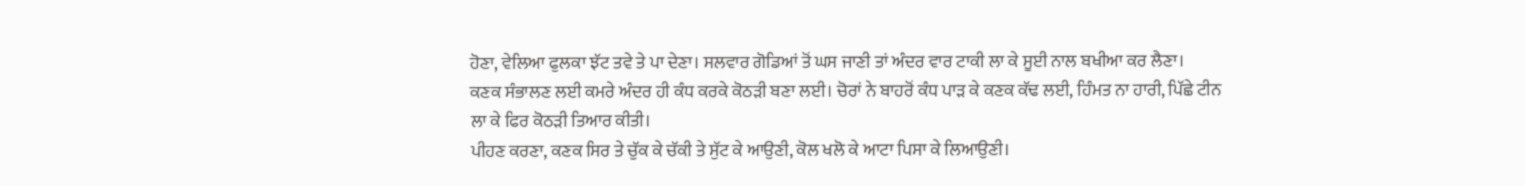ਹੋਣਾ, ਵੇਲਿਆ ਫੁਲਕਾ ਝੱਟ ਤਵੇ ਤੇ ਪਾ ਦੇਣਾ। ਸਲਵਾਰ ਗੋਡਿਆਂ ਤੋਂ ਘਸ ਜਾਣੀ ਤਾਂ ਅੰਦਰ ਵਾਰ ਟਾਕੀ ਲਾ ਕੇ ਸੂਈ ਨਾਲ ਬਖੀਆ ਕਰ ਲੈਣਾ।
ਕਣਕ ਸੰਭਾਲਣ ਲਈ ਕਮਰੇ ਅੰਦਰ ਹੀ ਕੰਧ ਕਰਕੇ ਕੋਠੜੀ ਬਣਾ ਲਈ। ਚੋਰਾਂ ਨੇ ਬਾਹਰੋਂ ਕੰਧ ਪਾੜ ਕੇ ਕਣਕ ਕੱਢ ਲਈ, ਹਿੰਮਤ ਨਾ ਹਾਰੀ, ਪਿੱਛੇ ਟੀਨ ਲਾ ਕੇ ਫਿਰ ਕੋਠੜੀ ਤਿਆਰ ਕੀਤੀ।
ਪੀਹਣ ਕਰਣਾ, ਕਣਕ ਸਿਰ ਤੇ ਚੁੱਕ ਕੇ ਚੱਕੀ ਤੇ ਸੁੱਟ ਕੇ ਆਉਣੀ, ਕੋਲ ਖਲੋ ਕੇ ਆਟਾ ਪਿਸਾ ਕੇ ਲਿਆਉਣੀ।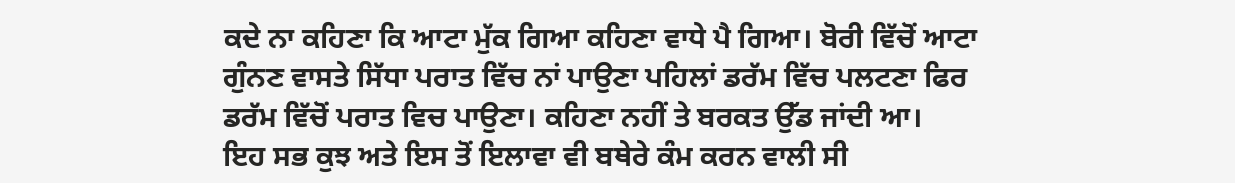ਕਦੇ ਨਾ ਕਹਿਣਾ ਕਿ ਆਟਾ ਮੁੱਕ ਗਿਆ ਕਹਿਣਾ ਵਾਧੇ ਪੈ ਗਿਆ। ਬੋਰੀ ਵਿੱਚੋਂ ਆਟਾ ਗੁੰਨਣ ਵਾਸਤੇ ਸਿੱਧਾ ਪਰਾਤ ਵਿੱਚ ਨਾਂ ਪਾਉਣਾ ਪਹਿਲਾਂ ਡਰੱਮ ਵਿੱਚ ਪਲਟਣਾ ਫਿਰ ਡਰੱਮ ਵਿੱਚੋਂ ਪਰਾਤ ਵਿਚ ਪਾਉਣਾ। ਕਹਿਣਾ ਨਹੀਂ ਤੇ ਬਰਕਤ ਉੱਡ ਜਾਂਦੀ ਆ।
ਇਹ ਸਭ ਕੁਝ ਅਤੇ ਇਸ ਤੋਂ ਇਲਾਵਾ ਵੀ ਬਥੇਰੇ ਕੰਮ ਕਰਨ ਵਾਲੀ ਸੀ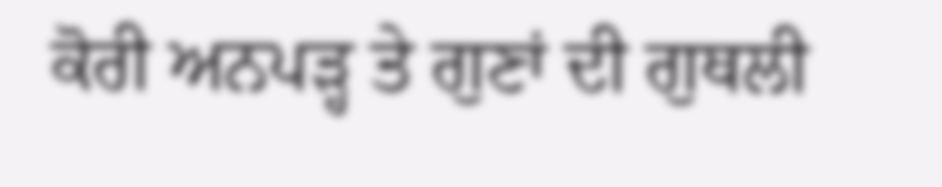ਕੋਰੀ ਅਨਪੜ੍ਹ ਤੇ ਗੁਣਾਂ ਦੀ ਗੁਥਲੀ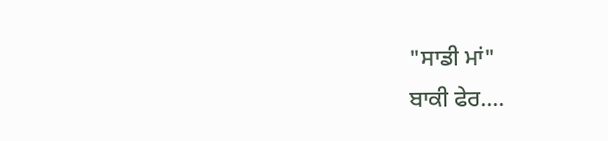"ਸਾਡੀ ਮਾਂ"
ਬਾਕੀ ਫੇਰ....